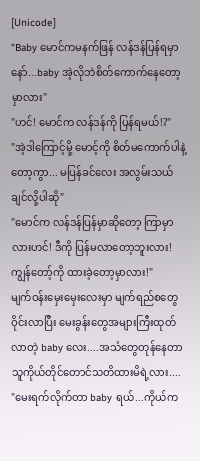[Unicode]
"Baby မောင်ကမနက်ဖြန် လန်ဒန်ပြန်ရမှာနော်...baby အဲ့လိုဘဲစိတ်ကောက်နေတော့မှာလား"
"ဟင်! မောင်က လန်ဒန်ကို ပြန်ရမယ်!?"
"အဲ့ဒါကြောင့်မို့ မောင့်ကို စိတ်မကောက်ပါနဲ့တော့ကွာ... မပြန်ခင်လေး အလွမ်းသယ်ချင်လို့ပါဆို"
"မောင်က လန်ဒန်ပြန်မှာဆိုတော့ ကြာမှာလားဟင်! ဒီကို ပြန်မလာတော့ဘူးလား! ကျွန်တော့်ကို ထားခဲ့တော့မှာလား!"
မျက်ဝန်းမှေးမှေးလေးမှာ မျက်ရည်စတွေဝိုင်းလာပြီး မေးခွန်းတွေအများကြီးထုတ်လာတဲ့ baby လေး....အသံတွေတုန်နေတာ သူကိုယ်တိုင်တောင်သတိထားမိရဲ့လား....
"မေးရက်လိုက်တာ baby ရယ်...ကိုယ်က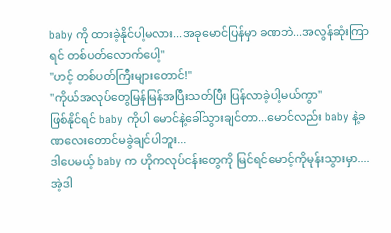baby ကို ထားခဲ့နိုင်ပါ့မလား...အခုမောင်ပြန်မှာ ခဏဘဲ...အလွန်ဆုံးကြာရင် တစ်ပတ်လောက်ပေါ့"
"ဟင့် တစ်ပတ်ကြီးများတောင်!"
"ကိုယ်အလုပ်တွေမြန်မြန်အပြီးသတ်ပြီး ပြန်လာခဲ့ပါ့မယ်ကွာ"
ဖြစ်နိုင်ရင် baby ကိုပါ မောင်နဲ့ခေါ်သွားချင်တာ...မောင်လည်း baby နဲ့ခဏလေးတောင်မခွဲချင်ပါဘူး...
ဒါပေမယ့် baby က ဟိုကလုပ်ငန်းတွေကို မြင်ရင်မောင့်ကိုမုန်းသွားမှာ....အဲ့ဒါ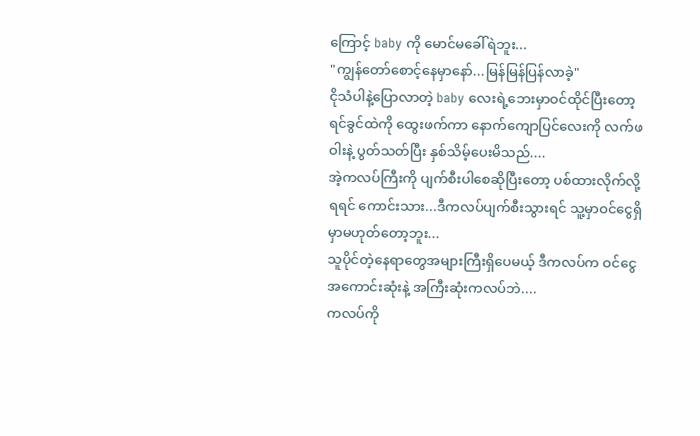ကြောင့် baby ကို မောင်မခေါ်ရဲဘူး...
"ကျွန်တော်စောင့်နေမှာနော်...မြန်မြန်ပြန်လာခဲ့"
ငိုသံပါနဲ့ပြောလာတဲ့ baby လေးရဲ့ဘေးမှာဝင်ထိုင်ပြီးတော့ ရင်ခွင်ထဲကို ထွေးဖက်ကာ နောက်ကျောပြင်လေးကို လက်ဖဝါးနဲ့ ပွတ်သတ်ပြီး နှစ်သိမ့်ပေးမိသည်....
အဲ့ကလပ်ကြီးကို ပျက်စီးပါစေဆိုပြီးတော့ ပစ်ထားလိုက်လို့ရရင် ကောင်းသား...ဒီကလပ်ပျက်စီးသွားရင် သူ့မှာဝင်ငွေရှိမှာမဟုတ်တော့ဘူး...
သူပိုင်တဲ့နေရာတွေအများကြီးရှိပေမယ့် ဒီကလပ်က ဝင်ငွေအကောင်းဆုံးနဲ့ အကြီးဆုံးကလပ်ဘဲ....
ကလပ်ကို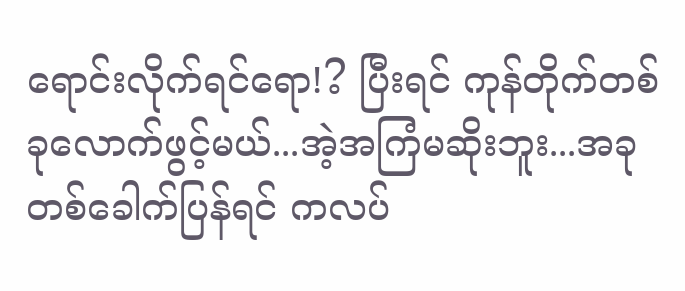ရောင်းလိုက်ရင်ရော!? ပြီးရင် ကုန်တိုက်တစ်ခုလောက်ဖွင့်မယ်...အဲ့အကြံမဆိုးဘူး...အခုတစ်ခေါက်ပြန်ရင် ကလပ်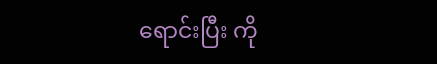ရောင်းပြီး ကို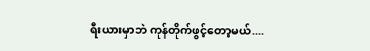ရီးယားမှာဘဲ ကုန်တိုက်ဖွင့်တော့မယ်....